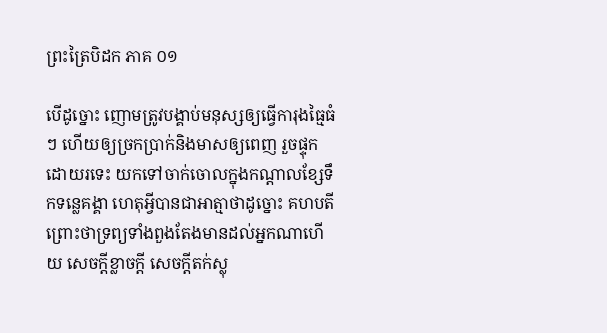ព្រះត្រៃបិដក ភាគ ០១

បើដូច្នោះ ញោមត្រូវបង្គាប់មនុស្សឲ្យធ្វើការុងធ្មៃធំៗ ហើយឲ្យច្រកប្រាក់និងមាសឲ្យពេញ រួចផ្ទុកដោយរទេះ យកទៅចាក់ចោលក្នុងកណ្តាលខ្សែទឹកទន្លេគង្គា ហេតុអ្វីបានជាអាត្មាថាដូច្នោះ គហបតី ព្រោះថាទ្រព្យទាំងពួងតែងមានដល់អ្នកណាហើយ សេចក្តីខ្លាចក្តី សេចក្តីតក់ស្លុ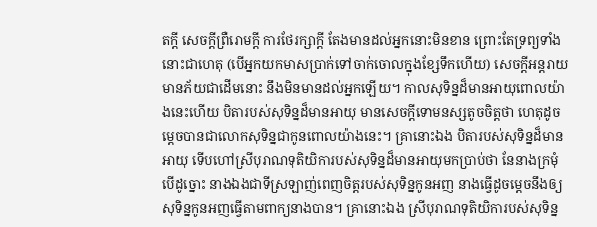តក្តី សេចក្តីព្រឺរោមក្តី ការថែរក្សាក្តី តែងមានដល់អ្នកនោះមិនខាន ព្រោះតែទ្រព្យទាំងនោះជាហេតុ (បើអ្នកយកមាសប្រាក់ទៅចាក់ចោលក្នុងខ្សែទឹកហើយ) សេចក្តីអន្តរាយមានភ័យជាដើមនោះ នឹងមិនមានដល់អ្នកឡើយ។ កាលសុទិន្នដ៏មានអាយុពោលយ៉ាងនេះហើយ បិតារបស់សុទិន្នដ៏មានអាយុ មានសេចក្តីទោមនស្សតូចចិត្តថា ហេតុដូចម្តេចបានជាលោកសុទិន្នជាកូនពោលយ៉ាងនេះ។ គ្រានោះឯង បិតារបស់សុទិន្នដ៏មានអាយុ ទើបហៅស្រីបុរាណទុតិយិការបស់សុទិន្នដ៏មានអាយុមកប្រាប់ថា នែនាងក្រមុំ បើដូច្នោះ នាងឯងជាទីស្រឡាញ់ពេញចិត្តរបស់សុទិន្នកូនអញ នាងធ្វើដូចម្តេចនឹងឲ្យសុទិន្នកូនអញធ្វើតាមពាក្យនាងបាន។ គ្រានោះឯង ស្រីបុរាណទុតិយិការបស់សុទិន្ន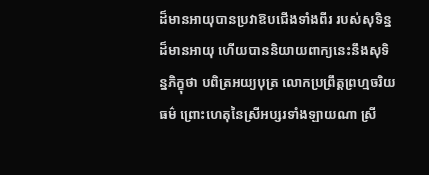ដ៏មានអាយុបានប្រវាឱបជើងទាំងពីរ របស់សុទិន្នដ៏មានអាយុ ហើយបាននិយាយពាក្យនេះនឹងសុទិន្នភិក្ខុថា បពិត្រអយ្យបុត្រ លោកប្រព្រឹត្តព្រហ្មចរិយធម៌ ព្រោះហេតុនៃស្រីអប្សរទាំងឡាយណា ស្រី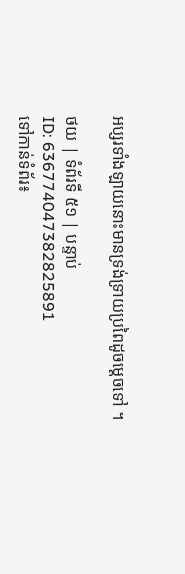អប្សរទាំងឡាយនោះមានទ្រង់ទ្រាយប្រពៃដូចម្តេចទៅ ។

ថយ | ទំព័រទី ៥១ | បន្ទាប់
ID: 636774047382825891
ទៅកាន់ទំព័រ៖